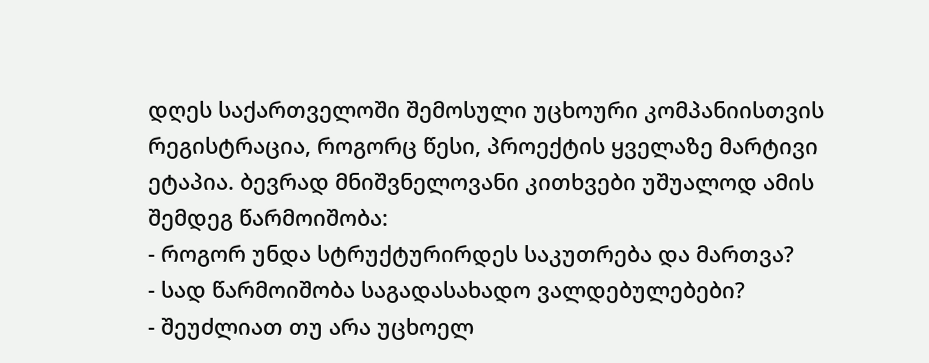დღეს საქართველოში შემოსული უცხოური კომპანიისთვის რეგისტრაცია, როგორც წესი, პროექტის ყველაზე მარტივი ეტაპია. ბევრად მნიშვნელოვანი კითხვები უშუალოდ ამის შემდეგ წარმოიშობა:
- როგორ უნდა სტრუქტურირდეს საკუთრება და მართვა?
- სად წარმოიშობა საგადასახადო ვალდებულებები?
- შეუძლიათ თუ არა უცხოელ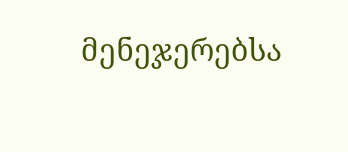მენეჯერებსა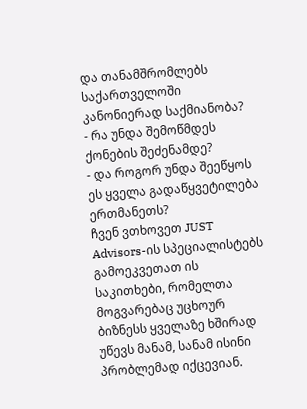და თანამშრომლებს საქართველოში კანონიერად საქმიანობა?
- რა უნდა შემოწმდეს ქონების შეძენამდე?
- და როგორ უნდა შეეწყოს ეს ყველა გადაწყვეტილება ერთმანეთს?
ჩვენ ვთხოვეთ JUST Advisors-ის სპეციალისტებს გამოეკვეთათ ის საკითხები, რომელთა მოგვარებაც უცხოურ ბიზნესს ყველაზე ხშირად უწევს მანამ, სანამ ისინი პრობლემად იქცევიან.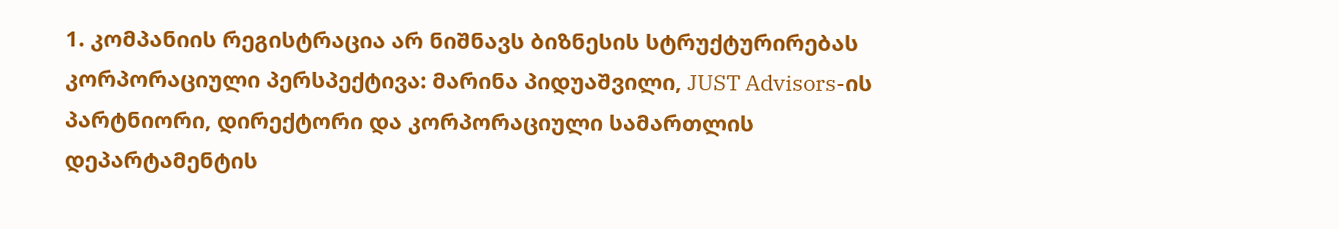1. კომპანიის რეგისტრაცია არ ნიშნავს ბიზნესის სტრუქტურირებას
კორპორაციული პერსპექტივა: მარინა პიდუაშვილი, JUST Advisors-ის პარტნიორი, დირექტორი და კორპორაციული სამართლის დეპარტამენტის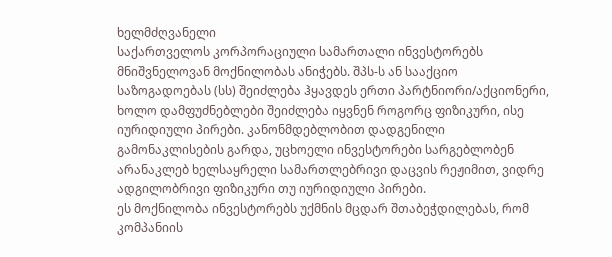ხელმძღვანელი
საქართველოს კორპორაციული სამართალი ინვესტორებს მნიშვნელოვან მოქნილობას ანიჭებს. შპს-ს ან სააქციო საზოგადოებას (სს) შეიძლება ჰყავდეს ერთი პარტნიორი/აქციონერი, ხოლო დამფუძნებლები შეიძლება იყვნენ როგორც ფიზიკური, ისე იურიდიული პირები. კანონმდებლობით დადგენილი გამონაკლისების გარდა, უცხოელი ინვესტორები სარგებლობენ არანაკლებ ხელსაყრელი სამართლებრივი დაცვის რეჟიმით, ვიდრე ადგილობრივი ფიზიკური თუ იურიდიული პირები.
ეს მოქნილობა ინვესტორებს უქმნის მცდარ შთაბეჭდილებას, რომ კომპანიის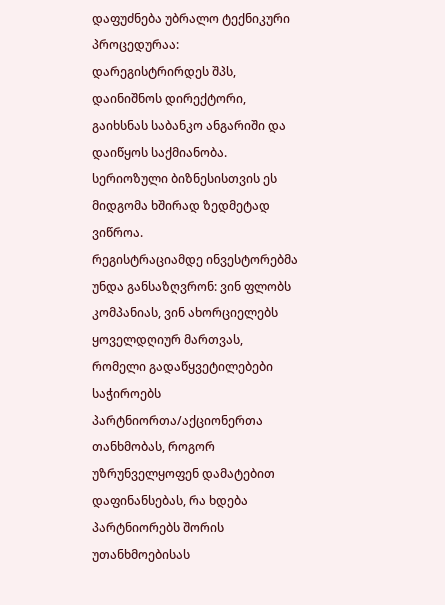დაფუძნება უბრალო ტექნიკური პროცედურაა: დარეგისტრირდეს შპს, დაინიშნოს დირექტორი, გაიხსნას საბანკო ანგარიში და დაიწყოს საქმიანობა.
სერიოზული ბიზნესისთვის ეს მიდგომა ხშირად ზედმეტად ვიწროა.
რეგისტრაციამდე ინვესტორებმა უნდა განსაზღვრონ: ვინ ფლობს კომპანიას, ვინ ახორციელებს ყოველდღიურ მართვას, რომელი გადაწყვეტილებები საჭიროებს პარტნიორთა/აქციონერთა თანხმობას, როგორ უზრუნველყოფენ დამატებით დაფინანსებას, რა ხდება პარტნიორებს შორის უთანხმოებისას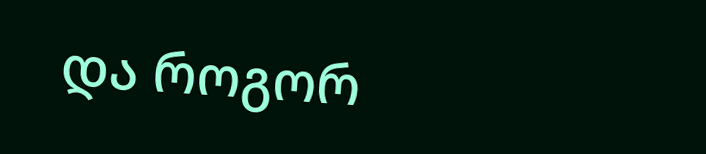და როგორ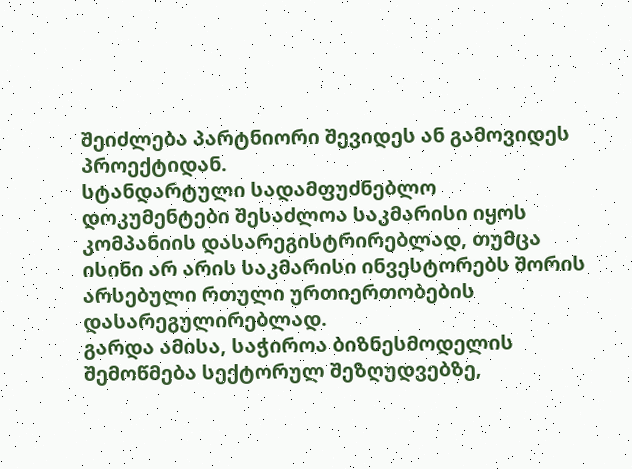შეიძლება პარტნიორი შევიდეს ან გამოვიდეს პროექტიდან.
სტანდარტული სადამფუძნებლო დოკუმენტები შესაძლოა საკმარისი იყოს კომპანიის დასარეგისტრირებლად, თუმცა ისინი არ არის საკმარისი ინვესტორებს შორის არსებული რთული ურთიერთობების დასარეგულირებლად.
გარდა ამისა, საჭიროა ბიზნესმოდელის შემოწმება სექტორულ შეზღუდვებზე,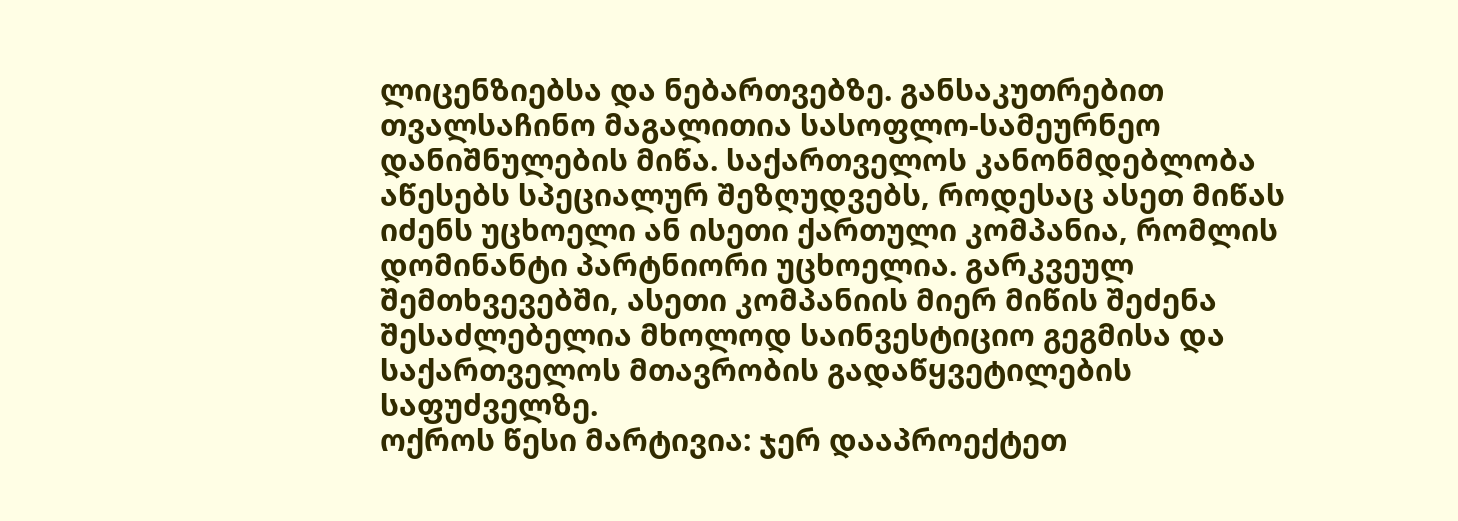ლიცენზიებსა და ნებართვებზე. განსაკუთრებით თვალსაჩინო მაგალითია სასოფლო-სამეურნეო დანიშნულების მიწა. საქართველოს კანონმდებლობა აწესებს სპეციალურ შეზღუდვებს, როდესაც ასეთ მიწას იძენს უცხოელი ან ისეთი ქართული კომპანია, რომლის დომინანტი პარტნიორი უცხოელია. გარკვეულ შემთხვევებში, ასეთი კომპანიის მიერ მიწის შეძენა შესაძლებელია მხოლოდ საინვესტიციო გეგმისა და საქართველოს მთავრობის გადაწყვეტილების საფუძველზე.
ოქროს წესი მარტივია: ჯერ დააპროექტეთ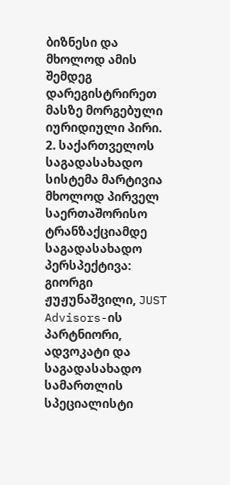ბიზნესი და მხოლოდ ამის შემდეგ დარეგისტრირეთ მასზე მორგებული იურიდიული პირი.
2. საქართველოს საგადასახადო სისტემა მარტივია მხოლოდ პირველ საერთაშორისო ტრანზაქციამდე
საგადასახადო პერსპექტივა: გიორგი ჟუჟუნაშვილი, JUST Advisors-ის პარტნიორი, ადვოკატი და საგადასახადო სამართლის სპეციალისტი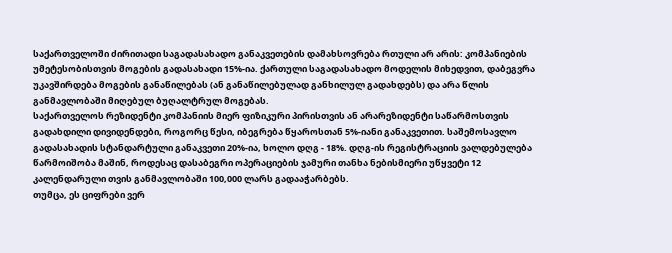საქართველოში ძირითადი საგადასახადო განაკვეთების დამახსოვრება რთული არ არის: კომპანიების უმეტესობისთვის მოგების გადასახადი 15%-ია. ქართული საგადასახადო მოდელის მიხედვით, დაბეგვრა უკავშირდება მოგების განაწილებას (ან განაწილებულად განხილულ გადახდებს) და არა წლის განმავლობაში მიღებულ ბუღალტრულ მოგებას.
საქართველოს რეზიდენტი კომპანიის მიერ ფიზიკური პირისთვის ან არარეზიდენტი საწარმოსთვის გადახდილი დივიდენდები, როგორც წესი, იბეგრება წყაროსთან 5%-იანი განაკვეთით. საშემოსავლო გადასახადის სტანდარტული განაკვეთი 20%-ია, ხოლო დღგ - 18%. დღგ-ის რეგისტრაციის ვალდებულება წარმოიშობა მაშინ, როდესაც დასაბეგრი ოპერაციების ჯამური თანხა ნებისმიერი უწყვეტი 12 კალენდარული თვის განმავლობაში 100,000 ლარს გადააჭარბებს.
თუმცა, ეს ციფრები ვერ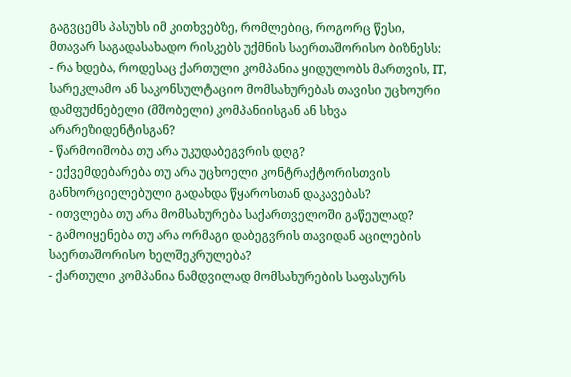გაგვცემს პასუხს იმ კითხვებზე, რომლებიც, როგორც წესი, მთავარ საგადასახადო რისკებს უქმნის საერთაშორისო ბიზნესს:
- რა ხდება, როდესაც ქართული კომპანია ყიდულობს მართვის, IT, სარეკლამო ან საკონსულტაციო მომსახურებას თავისი უცხოური დამფუძნებელი (მშობელი) კომპანიისგან ან სხვა არარეზიდენტისგან?
- წარმოიშობა თუ არა უკუდაბეგვრის დღგ?
- ექვემდებარება თუ არა უცხოელი კონტრაქტორისთვის განხორციელებული გადახდა წყაროსთან დაკავებას?
- ითვლება თუ არა მომსახურება საქართველოში გაწეულად?
- გამოიყენება თუ არა ორმაგი დაბეგვრის თავიდან აცილების საერთაშორისო ხელშეკრულება?
- ქართული კომპანია ნამდვილად მომსახურების საფასურს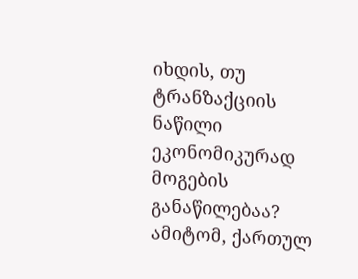იხდის, თუ ტრანზაქციის ნაწილი ეკონომიკურად მოგების განაწილებაა?
ამიტომ, ქართულ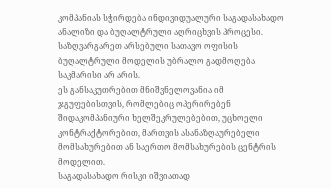კომპანიას სჭირდება ინდივიდუალური საგადასახადო ანალიზი და ბუღალტრული აღრიცხვის პროცესი. საზღვარგარეთ არსებული სათავო ოფისის ბუღალტრული მოდელის უბრალო გადმოღება საკმარისი არ არის.
ეს განსაკუთრებით მნიშვნელოვანია იმ ჯგუფებისთვის, რომლებიც ოპერირებენ შიდაკომპანიური ხელშეკრულებებით, უცხოელი კონტრაქტორებით, მართვის ასანაზღაურებელი მომსახურებით ან საერთო მომსახურების ცენტრის მოდელით.
საგადასახადო რისკი იშვიათად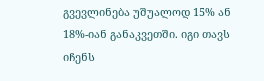გვევლინება უშუალოდ 15% ან 18%-იან განაკვეთში. იგი თავს იჩენს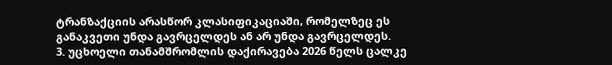ტრანზაქციის არასწორ კლასიფიკაციაში, რომელზეც ეს განაკვეთი უნდა გავრცელდეს ან არ უნდა გავრცელდეს.
3. უცხოელი თანამშრომლის დაქირავება 2026 წელს ცალკე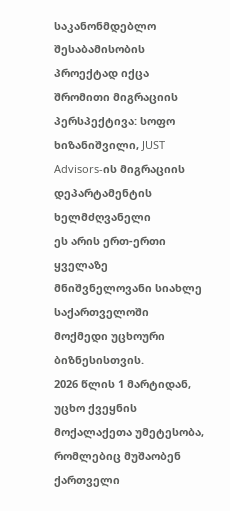საკანონმდებლო შესაბამისობის პროექტად იქცა
შრომითი მიგრაციის პერსპექტივა: სოფო ხიზანიშვილი, JUST Advisors-ის მიგრაციის დეპარტამენტის ხელმძღვანელი
ეს არის ერთ-ერთი ყველაზე მნიშვნელოვანი სიახლე საქართველოში მოქმედი უცხოური ბიზნესისთვის.
2026 წლის 1 მარტიდან, უცხო ქვეყნის მოქალაქეთა უმეტესობა, რომლებიც მუშაობენ ქართველი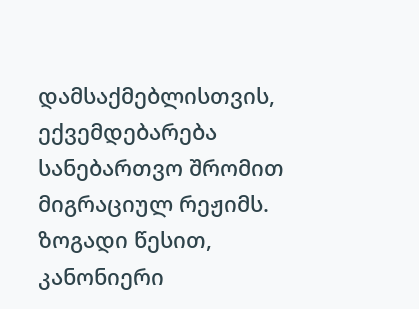დამსაქმებლისთვის, ექვემდებარება სანებართვო შრომით მიგრაციულ რეჟიმს. ზოგადი წესით, კანონიერი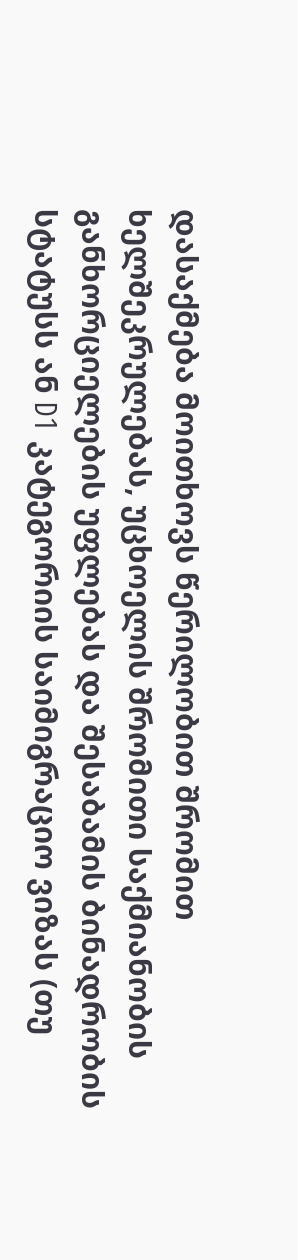დასაქმება მოითხოვს წერილობით შრომით ხელშეკრულებას, უცხოელის შრომითი საქმიანობის განხორციელების უფლებას და შესაბამის ბინადრობის სტატუსს ან D1 კატეგორიის საიმიგრაციო ვიზას (თუ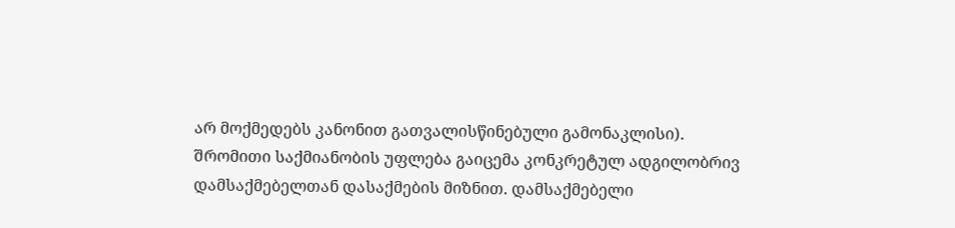არ მოქმედებს კანონით გათვალისწინებული გამონაკლისი).
შრომითი საქმიანობის უფლება გაიცემა კონკრეტულ ადგილობრივ დამსაქმებელთან დასაქმების მიზნით. დამსაქმებელი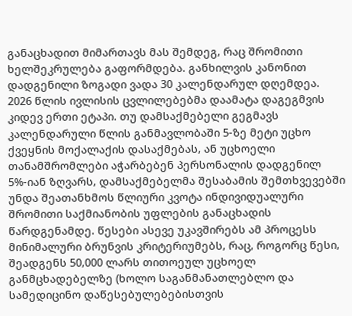განაცხადით მიმართავს მას შემდეგ, რაც შრომითი ხელშეკრულება გაფორმდება. განხილვის კანონით დადგენილი ზოგადი ვადა 30 კალენდარულ დღემდეა.
2026 წლის ივლისის ცვლილებებმა დაამატა დაგეგმვის კიდევ ერთი ეტაპი. თუ დამსაქმებელი გეგმავს კალენდარული წლის განმავლობაში 5-ზე მეტი უცხო ქვეყნის მოქალაქის დასაქმებას, ან უცხოელი თანამშრომლები აჭარბებენ პერსონალის დადგენილ 5%-იან ზღვარს, დამსაქმებელმა შესაბამის შემთხვევებში უნდა შეათანხმოს წლიური კვოტა ინდივიდუალური შრომითი საქმიანობის უფლების განაცხადის წარდგენამდე. წესები ასევე უკავშირებს ამ პროცესს მინიმალური ბრუნვის კრიტერიუმებს, რაც, როგორც წესი, შეადგენს 50,000 ლარს თითოეულ უცხოელ განმცხადებელზე (ხოლო საგანმანათლებლო და სამედიცინო დაწესებულებებისთვის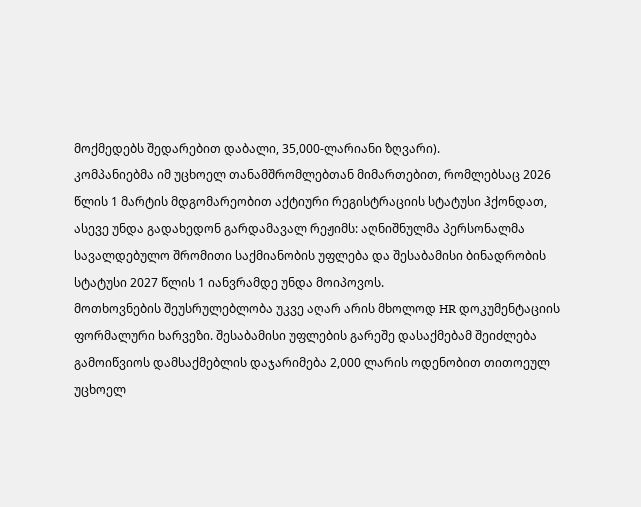მოქმედებს შედარებით დაბალი, 35,000-ლარიანი ზღვარი).
კომპანიებმა იმ უცხოელ თანამშრომლებთან მიმართებით, რომლებსაც 2026 წლის 1 მარტის მდგომარეობით აქტიური რეგისტრაციის სტატუსი ჰქონდათ, ასევე უნდა გადახედონ გარდამავალ რეჟიმს: აღნიშნულმა პერსონალმა სავალდებულო შრომითი საქმიანობის უფლება და შესაბამისი ბინადრობის სტატუსი 2027 წლის 1 იანვრამდე უნდა მოიპოვოს.
მოთხოვნების შეუსრულებლობა უკვე აღარ არის მხოლოდ HR დოკუმენტაციის ფორმალური ხარვეზი. შესაბამისი უფლების გარეშე დასაქმებამ შეიძლება გამოიწვიოს დამსაქმებლის დაჯარიმება 2,000 ლარის ოდენობით თითოეულ უცხოელ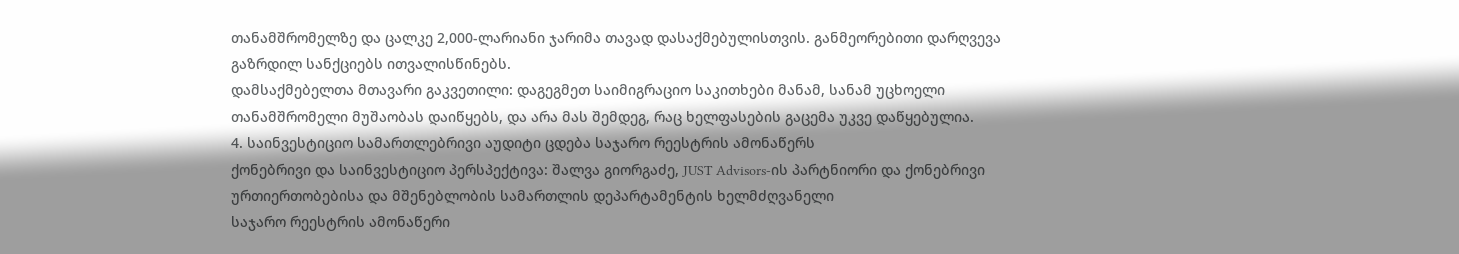თანამშრომელზე და ცალკე 2,000-ლარიანი ჯარიმა თავად დასაქმებულისთვის. განმეორებითი დარღვევა გაზრდილ სანქციებს ითვალისწინებს.
დამსაქმებელთა მთავარი გაკვეთილი: დაგეგმეთ საიმიგრაციო საკითხები მანამ, სანამ უცხოელი თანამშრომელი მუშაობას დაიწყებს, და არა მას შემდეგ, რაც ხელფასების გაცემა უკვე დაწყებულია.
4. საინვესტიციო სამართლებრივი აუდიტი ცდება საჯარო რეესტრის ამონაწერს
ქონებრივი და საინვესტიციო პერსპექტივა: შალვა გიორგაძე, JUST Advisors-ის პარტნიორი და ქონებრივი ურთიერთობებისა და მშენებლობის სამართლის დეპარტამენტის ხელმძღვანელი
საჯარო რეესტრის ამონაწერი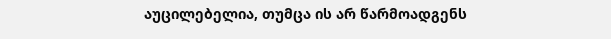აუცილებელია, თუმცა ის არ წარმოადგენს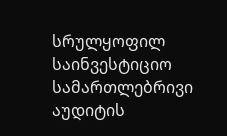სრულყოფილ საინვესტიციო სამართლებრივი აუდიტის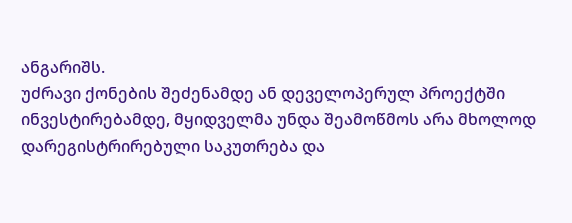ანგარიშს.
უძრავი ქონების შეძენამდე ან დეველოპერულ პროექტში ინვესტირებამდე, მყიდველმა უნდა შეამოწმოს არა მხოლოდ დარეგისტრირებული საკუთრება და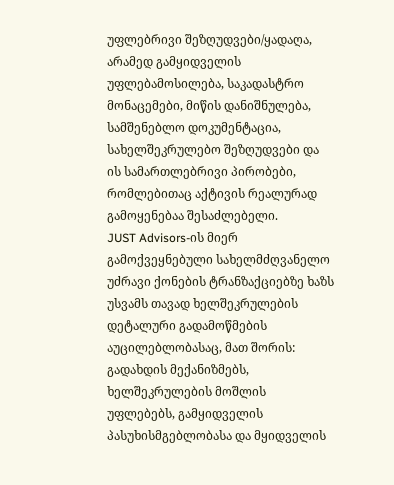უფლებრივი შეზღუდვები/ყადაღა, არამედ გამყიდველის უფლებამოსილება, საკადასტრო მონაცემები, მიწის დანიშნულება, სამშენებლო დოკუმენტაცია, სახელშეკრულებო შეზღუდვები და ის სამართლებრივი პირობები, რომლებითაც აქტივის რეალურად გამოყენებაა შესაძლებელი.
JUST Advisors-ის მიერ გამოქვეყნებული სახელმძღვანელო უძრავი ქონების ტრანზაქციებზე ხაზს უსვამს თავად ხელშეკრულების დეტალური გადამოწმების აუცილებლობასაც, მათ შორის: გადახდის მექანიზმებს, ხელშეკრულების მოშლის უფლებებს, გამყიდველის პასუხისმგებლობასა და მყიდველის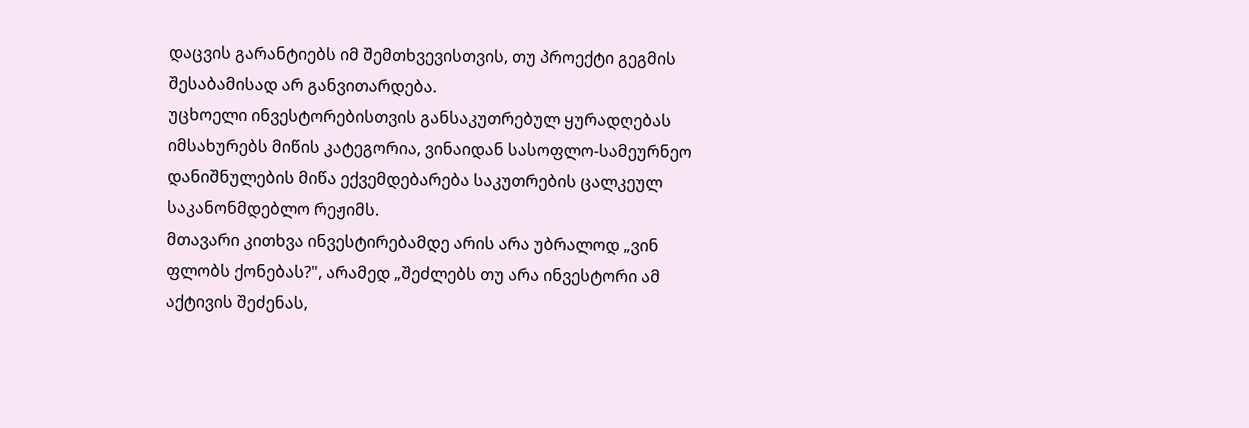დაცვის გარანტიებს იმ შემთხვევისთვის, თუ პროექტი გეგმის შესაბამისად არ განვითარდება.
უცხოელი ინვესტორებისთვის განსაკუთრებულ ყურადღებას იმსახურებს მიწის კატეგორია, ვინაიდან სასოფლო-სამეურნეო დანიშნულების მიწა ექვემდებარება საკუთრების ცალკეულ საკანონმდებლო რეჟიმს.
მთავარი კითხვა ინვესტირებამდე არის არა უბრალოდ „ვინ ფლობს ქონებას?", არამედ „შეძლებს თუ არა ინვესტორი ამ აქტივის შეძენას,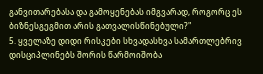განვითარებასა და გამოყენებას იმგვარად, როგორც ეს ბიზნესგეგმით არის გათვალისწინებული?"
5. ყველაზე დიდი რისკები სხვადასხვა სამართლებრივ დისციპლინებს შორის წარმოიშობა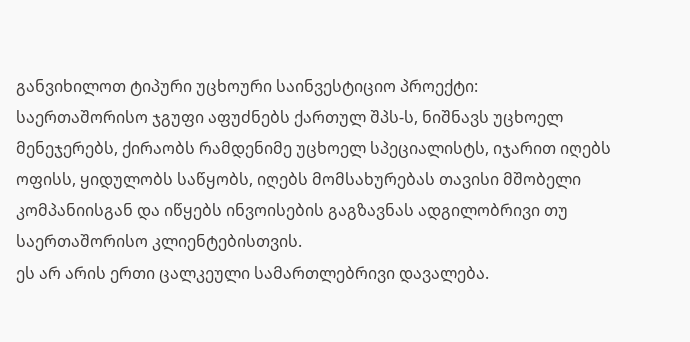განვიხილოთ ტიპური უცხოური საინვესტიციო პროექტი:
საერთაშორისო ჯგუფი აფუძნებს ქართულ შპს-ს, ნიშნავს უცხოელ მენეჯერებს, ქირაობს რამდენიმე უცხოელ სპეციალისტს, იჯარით იღებს ოფისს, ყიდულობს საწყობს, იღებს მომსახურებას თავისი მშობელი კომპანიისგან და იწყებს ინვოისების გაგზავნას ადგილობრივი თუ საერთაშორისო კლიენტებისთვის.
ეს არ არის ერთი ცალკეული სამართლებრივი დავალება.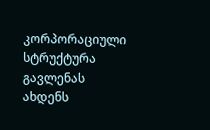კორპორაციული სტრუქტურა გავლენას ახდენს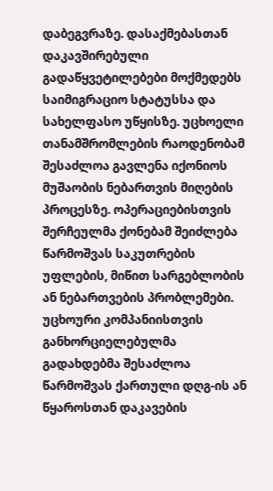დაბეგვრაზე. დასაქმებასთან დაკავშირებული გადაწყვეტილებები მოქმედებს საიმიგრაციო სტატუსსა და სახელფასო უწყისზე. უცხოელი თანამშრომლების რაოდენობამ შესაძლოა გავლენა იქონიოს მუშაობის ნებართვის მიღების პროცესზე. ოპერაციებისთვის შერჩეულმა ქონებამ შეიძლება წარმოშვას საკუთრების უფლების, მიწით სარგებლობის ან ნებართვების პრობლემები. უცხოური კომპანიისთვის განხორციელებულმა გადახდებმა შესაძლოა წარმოშვას ქართული დღგ-ის ან წყაროსთან დაკავების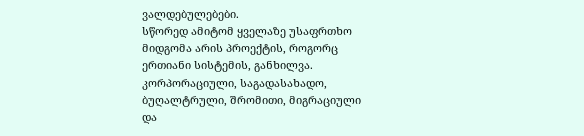ვალდებულებები.
სწორედ ამიტომ ყველაზე უსაფრთხო მიდგომა არის პროექტის, როგორც ერთიანი სისტემის, განხილვა.
კორპორაციული, საგადასახადო, ბუღალტრული, შრომითი, მიგრაციული და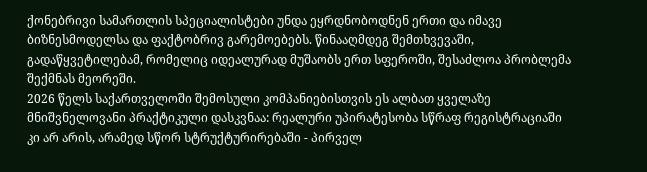ქონებრივი სამართლის სპეციალისტები უნდა ეყრდნობოდნენ ერთი და იმავე ბიზნესმოდელსა და ფაქტობრივ გარემოებებს. წინააღმდეგ შემთხვევაში, გადაწყვეტილებამ, რომელიც იდეალურად მუშაობს ერთ სფეროში, შესაძლოა პრობლემა შექმნას მეორეში.
2026 წელს საქართველოში შემოსული კომპანიებისთვის ეს ალბათ ყველაზე მნიშვნელოვანი პრაქტიკული დასკვნაა: რეალური უპირატესობა სწრაფ რეგისტრაციაში კი არ არის, არამედ სწორ სტრუქტურირებაში - პირველ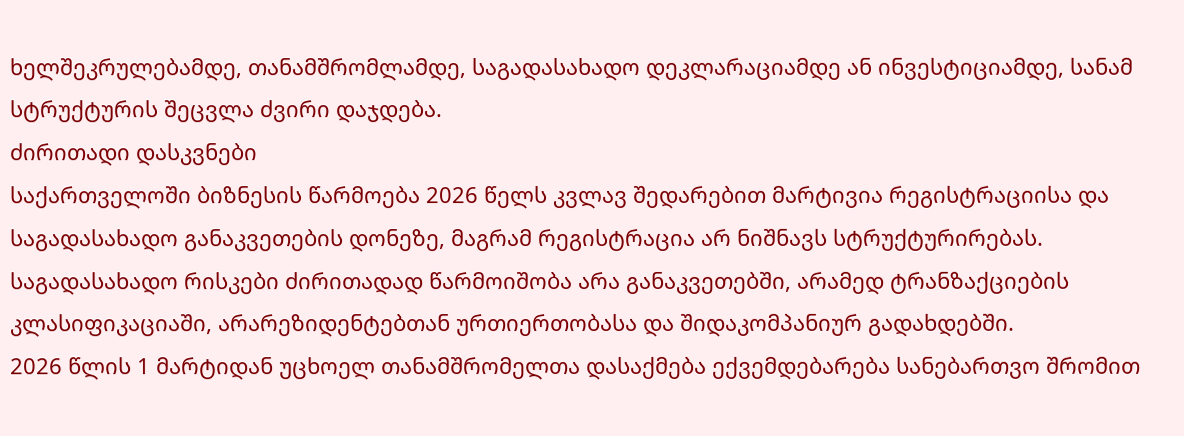ხელშეკრულებამდე, თანამშრომლამდე, საგადასახადო დეკლარაციამდე ან ინვესტიციამდე, სანამ სტრუქტურის შეცვლა ძვირი დაჯდება.
ძირითადი დასკვნები
საქართველოში ბიზნესის წარმოება 2026 წელს კვლავ შედარებით მარტივია რეგისტრაციისა და საგადასახადო განაკვეთების დონეზე, მაგრამ რეგისტრაცია არ ნიშნავს სტრუქტურირებას.
საგადასახადო რისკები ძირითადად წარმოიშობა არა განაკვეთებში, არამედ ტრანზაქციების კლასიფიკაციაში, არარეზიდენტებთან ურთიერთობასა და შიდაკომპანიურ გადახდებში.
2026 წლის 1 მარტიდან უცხოელ თანამშრომელთა დასაქმება ექვემდებარება სანებართვო შრომით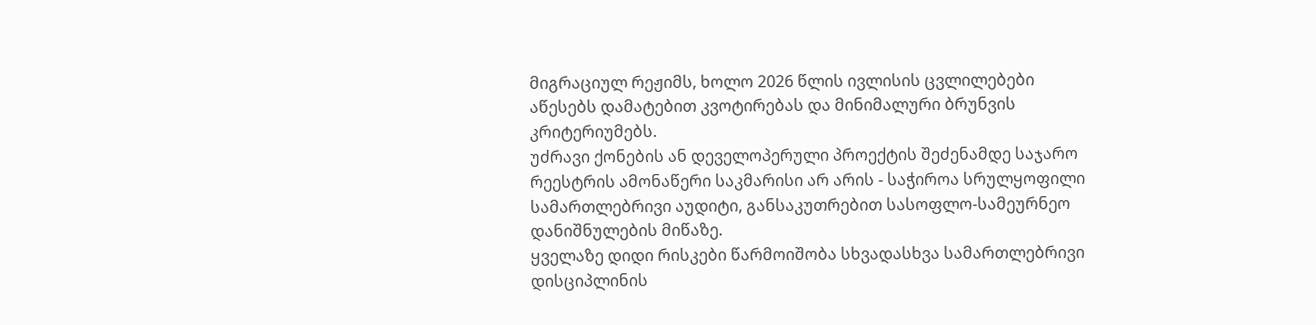მიგრაციულ რეჟიმს, ხოლო 2026 წლის ივლისის ცვლილებები აწესებს დამატებით კვოტირებას და მინიმალური ბრუნვის კრიტერიუმებს.
უძრავი ქონების ან დეველოპერული პროექტის შეძენამდე საჯარო რეესტრის ამონაწერი საკმარისი არ არის - საჭიროა სრულყოფილი სამართლებრივი აუდიტი, განსაკუთრებით სასოფლო-სამეურნეო დანიშნულების მიწაზე.
ყველაზე დიდი რისკები წარმოიშობა სხვადასხვა სამართლებრივი დისციპლინის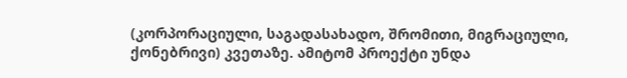(კორპორაციული, საგადასახადო, შრომითი, მიგრაციული, ქონებრივი) კვეთაზე. ამიტომ პროექტი უნდა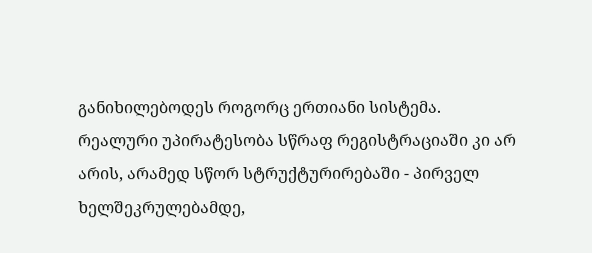განიხილებოდეს როგორც ერთიანი სისტემა.
რეალური უპირატესობა სწრაფ რეგისტრაციაში კი არ არის, არამედ სწორ სტრუქტურირებაში - პირველ ხელშეკრულებამდე,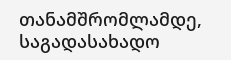თანამშრომლამდე, საგადასახადო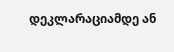დეკლარაციამდე ან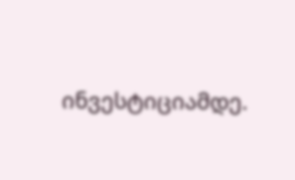ინვესტიციამდე.